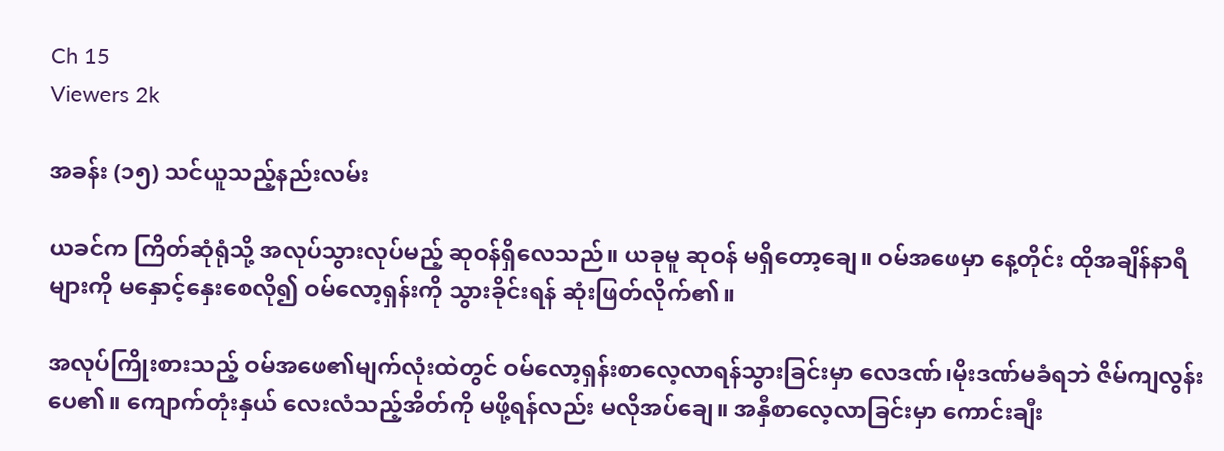Ch 15
Viewers 2k

အခန်း (၁၅) သင်ယူသည့်နည်းလမ်း

ယခင်က ကြိတ်ဆုံရုံသို့ အလုပ်သွားလုပ်မည့် ဆုဝန်ရှိလေသည်။ ယခုမူ ဆုဝန် မရှိတော့ချေ။ ဝမ်အဖေမှာ နေ့တိုင်း ထိုအချိန်နာရီများကို မနှောင့်နှေးစေလို၍ ဝမ်လော့ရှန်းကို သွားခိုင်းရန် ဆုံးဖြတ်လိုက်၏။

အလုပ်ကြိုးစားသည့် ဝမ်အဖေ၏မျက်လုံးထဲတွင် ဝမ်လော့ရှန်းစာလေ့လာရန်သွားခြင်းမှာ လေဒဏ်၊မိုးဒဏ်မခံရဘဲ ဇိမ်ကျလွန်းပေ၏။ ကျောက်တုံးနှယ် လေးလံသည့်အိတ်ကို မဖို့ရန်လည်း မလိုအပ်ချေ။ အနှီစာလေ့လာခြင်းမှာ ကောင်းချီး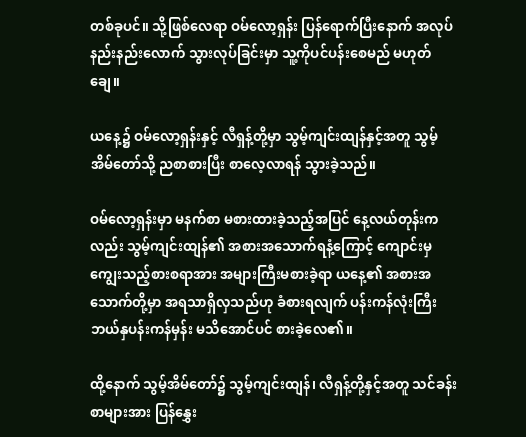တစ်ခုပင်။ သို့ဖြစ်လေရာ ဝမ်လော့ရှန်း ပြန်ရောက်ပြီးနောက် အလုပ်နည်းနည်းလောက် သွားလုပ်ခြင်းမှာ သူ့ကိုပင်ပန်းစေမည် မဟုတ်ချေ။

ယနေ့၌ ဝမ်လော့ရှန်းနှင့် လီရှန့်တို့မှာ သွမ့်ကျင်းထျန်နှင့်အတူ သွမ့်အိမ်တော်သို့ ညစာစားပြီး စာလေ့လာရန် သွားခဲ့သည်။

ဝမ်လော့ရှန်းမှာ မနက်စာ မစားထားခဲ့သည့်အပြင် နေ့လယ်တုန်းကလည်း သွမ့်ကျင်းထျန်၏ အစားအသောက်ရနံ့ကြောင့် ကျောင်းမှကျွေးသည့်စားစရာအား အများကြီးမစားခဲ့ရာ ယနေ့၏ အစားအသောက်တို့မှာ အရသာရှိလှသည်ဟု ခံစားရလျက် ပန်းကန်လုံးကြီး ဘယ်နှပန်းကန်မှန်း မသိအောင်ပင် စားခဲ့လေ၏။

ထို့နောက် သွမ့်အိမ်တော်၌ သွမ့်ကျင်းထျန်၊ လီရှန့်တို့နှင့်အတူ သင်ခန်းစာများအား ပြန်နွှေး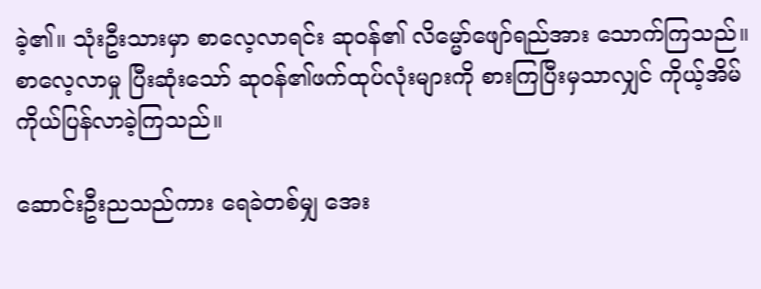ခဲ့၏။ သုံးဦးသားမှာ စာလေ့လာရင်း ဆုဝန်၏ လိမ္မော်ဖျော်ရည်အား သောက်ကြသည်။ စာလေ့လာမှု ပြီးဆုံးသော် ဆုဝန်၏ဖက်ထုပ်လုံးများကို စားကြပြီးမှသာလျှင် ကိုယ့်အိမ်ကိုယ်ပြန်လာခဲ့ကြသည်။

ဆောင်းဦးညသည်ကား ရေခဲတစ်မျှ အေး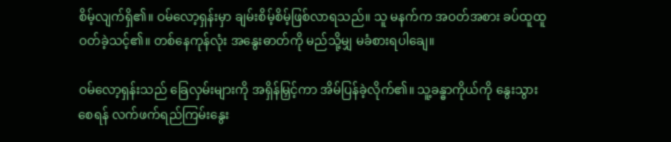စိမ့်လျက်ရှိ၏။ ဝမ်လော့ရှန်းမှာ ချမ်းစိမ့်စိမ့်ဖြစ်လာရသည်။ သူ မနက်က အဝတ်အစား ခပ်ထူထူဝတ်ခဲ့သင့်၏။ တစ်နေကုန်လုံး အနွေးဓာတ်ကို မည်သို့မျှ မခံစားရပါချေ။

ဝမ်လော့ရှန်းသည် ခြေလှမ်းများကို အရှိန်မြှင့်ကာ အိမ်ပြန်ခဲ့လိုက်၏။ သူ့ခန္ဓာကိုယ်ကို နွေးသွားစေရန် လက်ဖက်ရည်ကြမ်းနွေး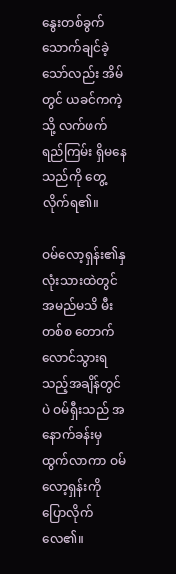နွေးတစ်ခွက် သောက်ချင်ခဲ့သော်လည်း အိမ်တွင် ယခင်ကကဲ့သို့ လက်ဖက်ရည်ကြမ်း ရှိမနေသည်ကို တွေ့လိုက်ရ၏။

ဝမ်လော့ရှန်း၏နှလုံးသားထဲတွင် အမည်မသိ မီးတစ်စ တောက်လောင်သွားရသည့်အချိန်တွင်ပဲ ဝမ်ရှီးသည် အနောက်ခန်းမှ ထွက်လာကာ ဝမ်လော့ရှန်းကို ပြောလိုက်လေ၏။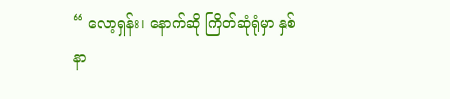“ လော့ရှန်း၊ နောက်ဆို ကြိတ်ဆုံရုံမှာ နှစ်နာ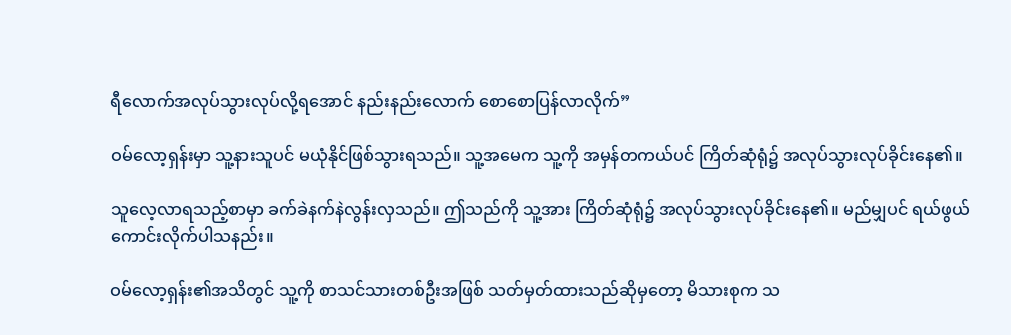ရီလောက်အလုပ်သွားလုပ်လို့ရအောင် နည်းနည်းလောက် စောစောပြန်လာလိုက်”

ဝမ်လော့ရှန်းမှာ သူ့နားသူပင် မယုံနိုင်ဖြစ်သွားရသည်။ သူ့အမေက သူ့ကို အမှန်တကယ်ပင် ကြိတ်ဆုံရုံ၌ အလုပ်သွားလုပ်ခိုင်းနေ၏။

သူလေ့လာရသည့်စာမှာ ခက်ခဲနက်နဲလွန်းလှသည်။ ဤသည်ကို သူ့အား ကြိတ်ဆုံရုံ၌ အလုပ်သွားလုပ်ခိုင်းနေ၏။ မည်မျှပင် ရယ်ဖွယ်ကောင်းလိုက်ပါသနည်း။

ဝမ်လော့ရှန်း၏အသိတွင် သူ့ကို စာသင်သားတစ်ဦးအဖြစ် သတ်မှတ်ထားသည်ဆိုမှတော့ မိသားစုက သ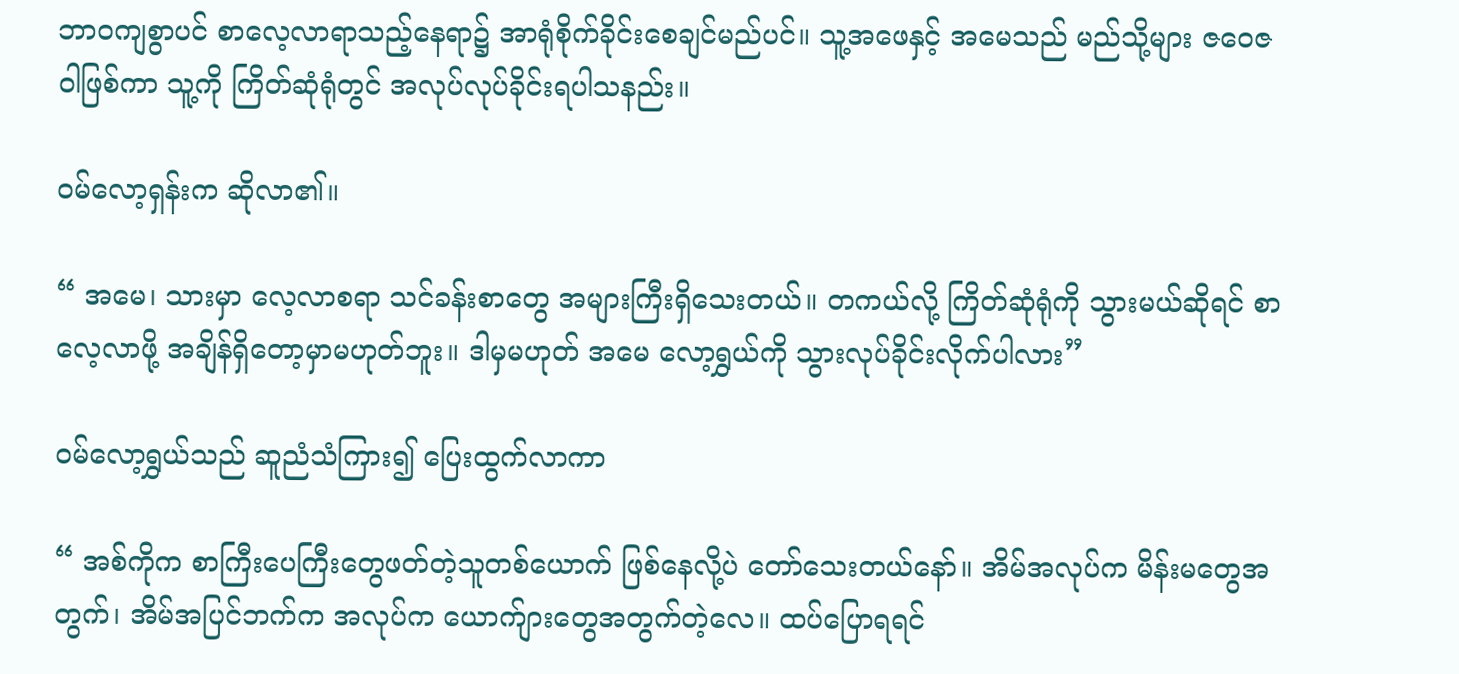ဘာဝကျစွာပင် စာလေ့လာရာသည့်နေရာ၌ အာရုံစိုက်ခိုင်းစေချင်မည်ပင်။ သူ့အဖေနှင့် အမေသည် မည်သို့များ ဇဝေဇဝါဖြစ်ကာ သူ့ကို ကြိတ်ဆုံရုံတွင် အလုပ်လုပ်ခိုင်းရပါသနည်း။

ဝမ်လော့ရှန်းက ဆိုလာ၏။

“ အမေ၊ သားမှာ လေ့လာစရာ သင်ခန်းစာတွေ အများကြီးရှိသေးတယ်။ တကယ်လို့ ကြိတ်ဆုံရုံကို သွားမယ်ဆိုရင် စာလေ့လာဖို့ အချိန်ရှိတော့မှာမဟုတ်ဘူး။ ဒါမှမဟုတ် အမေ လော့ရွှယ်ကို သွားလုပ်ခိုင်းလိုက်ပါလား”

ဝမ်လော့ရွှယ်သည် ဆူညံသံကြား၍ ပြေးထွက်လာကာ

“ အစ်ကိုက စာကြီးပေကြီးတွေဖတ်တဲ့သူတစ်ယောက် ဖြစ်နေလို့ပဲ တော်သေးတယ်နော်။ အိမ်အလုပ်က မိန်းမတွေအတွက်၊ အိမ်အပြင်ဘက်က အလုပ်က ယောက်ျားတွေအတွက်တဲ့လေ။ ထပ်ပြောရရင်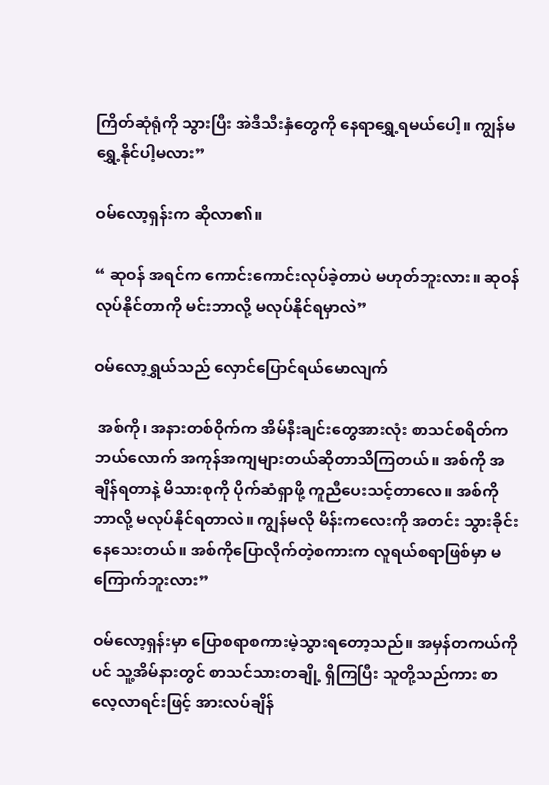ကြိတ်ဆုံရုံကို သွားပြီး အဲဒီသီးနှံတွေကို နေရာ‌ရွှေ့ရမယ်ပေါ့။ ကျွန်မ ရွှေ့နိုင်ပါ့မလား”

ဝမ်လော့ရှန်းက ဆိုလာ၏။

“ ဆုဝန် အရင်က ကောင်းကောင်းလုပ်ခဲ့တာပဲ မဟုတ်ဘူးလား။ ဆုဝန်လုပ်နိုင်တာကို မင်းဘာလို့ မလုပ်နိုင်ရမှာလဲ”

ဝမ်လော့ရွှယ်သည် လှောင်ပြောင်ရယ်မောလျက်

 အစ်ကို၊ အနားတစ်ဝိုက်က အိမ်နီးချင်းတွေအားလုံး စာသင်စရိတ်က ဘယ်လောက် အကုန်အကျများတယ်ဆိုတာသိကြတယ်။ အစ်ကို အချိန်ရတာနဲ့ မိသားစုကို ပိုက်ဆံရှာဖို့ ကူညီပေးသင့်တာလေ။ အစ်ကို ဘာလို့ မလုပ်နိုင်ရတာလဲ။ ကျွန်မလို မိန်းကလေးကို အတင်း သွားခိုင်းနေသေးတယ်။ အစ်ကိုပြောလိုက်တဲ့စကားက လူရယ်စရာဖြစ်မှာ မကြောက်ဘူးလား”

ဝမ်လော့ရှန်းမှာ ပြောစရာစကားမဲ့သွားရတော့သည်။ အမှန်တကယ်ကိုပင် သူ့အိမ်နားတွင် စာသင်သားတချို့ ရှိကြပြီး သူတို့သည်ကား စာလေ့လာရင်းဖြင့် အားလပ်ချိန်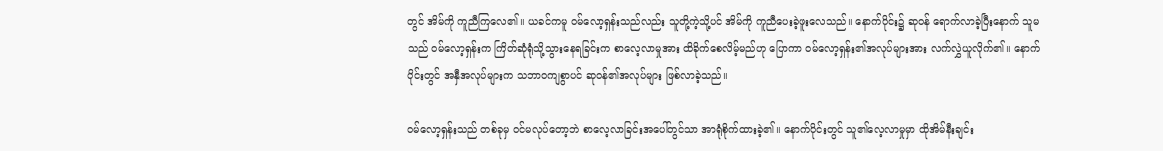တွင် အိမ်ကို ကူညီကြလေ၏။ ယခင်ကမူ ဝမ်လော့ရှန်းသည်လည်း သူတို့ကဲ့သို့ပင် အိမ်ကို ကူညီပေးခဲ့ဖူးလေသည်။ နောက်ပိုင်း၌ ဆုဝန် ရောက်လာခဲ့ပြီးနောက် သူမသည် ဝမ်လော့ရှန်းက ကြိတ်ဆုံရုံသို့သွားနေရခြင်းက စာလေ့လာမှုအား ထိခိုက်စေလိမ့်မည်ဟု ပြောကာ ဝမ်လော့ရှန်း၏အလုပ်များအား လက်လွှဲယူလိုက်၏။ နောက်ပိုင်းတွင် အနှီအလုပ်များက သဘာဝကျစွာပင် ဆုဝန်၏အလုပ်များ ဖြစ်လာခဲ့သည်။

ဝမ်လော့ရှန်းသည် တစ်ခုမှ ဝင်မလုပ်တော့ဘဲ စာလေ့လာခြင်းအပေါ်တွင်သာ အာရုံစိုက်ထားခဲ့၏။ နောက်ပိုင်းတွင် သူ၏လေ့လာမှုမှာ ထိုအိမ်နီးချင်း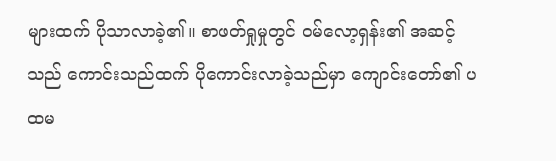များထက် ပိုသာလာခဲ့၏။ စာဖတ်ရှုမှုတွင် ဝမ်လော့ရှန်း၏ အဆင့်သည် ကောင်းသည်ထက် ပိုကောင်းလာခဲ့သည်မှာ ကျောင်းတော်၏ ပထမ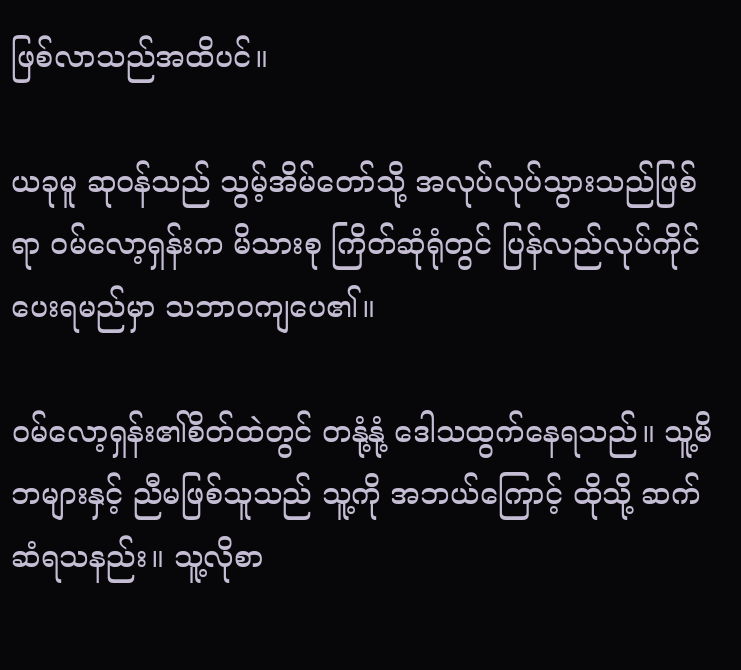ဖြစ်လာသည်အထိပင်။

ယခုမူ ဆုဝန်သည် သွမ့်အိမ်တော်သို့ အလုပ်လုပ်သွားသည်ဖြစ်ရာ ဝမ်လော့ရှန်းက မိသားစု ကြိတ်ဆုံရုံတွင် ပြန်လည်လုပ်ကိုင်ပေးရမည်မှာ သဘာဝကျပေ၏။

ဝမ်လော့ရှန်း၏စိတ်ထဲတွင် တနုံ့နုံ့ ဒေါသထွက်နေရသည်။ သူ့မိဘများနှင့် ညီမဖြစ်သူသည် သူ့ကို အဘယ်ကြောင့် ထိုသို့ ဆက်ဆံရသနည်း။ သူ့လိုစာ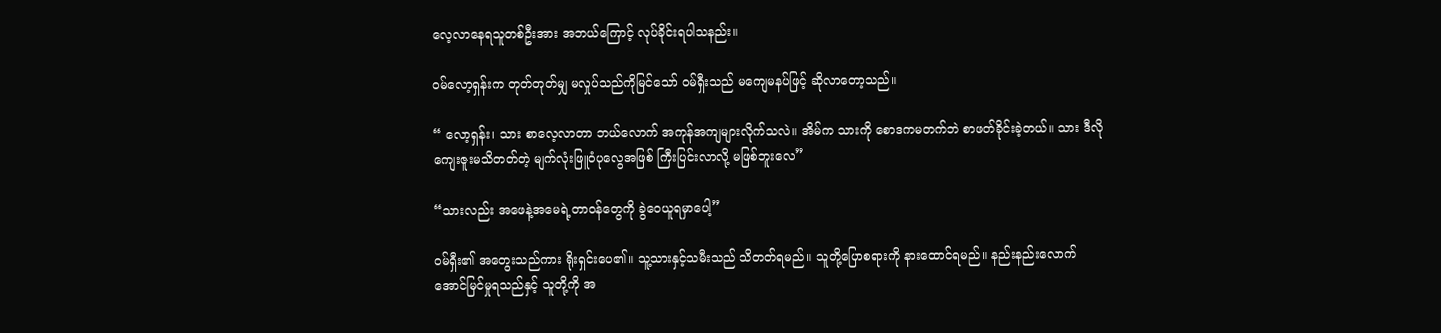လေ့လာနေရသူတစ်ဦးအား အဘယ်ကြောင့် လုပ်ခိုင်းရပါသနည်း။

ဝမ်လော့ရှန်းက တုတ်တုတ်မျှ မလှုပ်သည်ကိုမြင်သော် ဝမ်ရှီးသည် မကျေမနပ်ဖြင့် ဆိုလာတော့သည်။

“ လော့ရှန်း၊ သား စာလေ့လာတာ ဘယ်လောက် အကုန်အကျများလိုက်သလဲ။ အိမ်က သားကို စောဒကမတက်ဘဲ စာဖတ်ခိုင်းခဲ့တယ်။ သား ဒီလိုကျေးဇူးမသိတတ်တဲ့ မျက်လုံးဖြူဝံပုလွေအဖြစ် ကြီးပြင်းလာလို့ မဖြစ်ဘူးလေ”

“သားလည်း အဖေနဲ့အမေရဲ့တာဝန်တွေကို ခွဲဝေယူရမှာပေါ့”

ဝမ်ရှီး၏ အတွေးသည်ကား ရိုးရှင်းပေ၏။ သူ့သားနှင့်သမီးသည် သိတတ်ရမည်။ သူတို့ပြောစရားကို နားထောင်ရမည်။ နည်းနည်းလောက် အောင်မြင်မှုရသည်နှင့် သူတို့ကို အ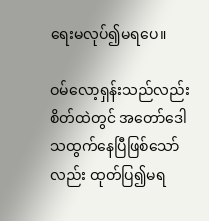ရေးမလုပ်၍မရပေ။

ဝမ်လော့ရှန်းသည်လည်း စိတ်ထဲတွင် အတော်ဒေါသထွက်နေပြီဖြစ်သော်လည်း ထုတ်ပြ၍မရ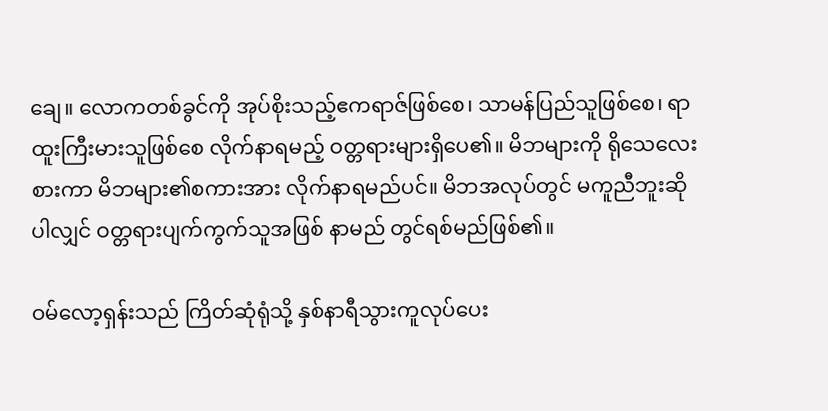ချေ။ လောကတစ်ခွင်ကို အုပ်စိုးသည့်ဧကရာဇ်ဖြစ်စေ၊ သာမန်ပြည်သူဖြစ်စေ၊ ရာထူးကြီးမားသူဖြစ်စေ လိုက်နာရမည့် ဝတ္တရားများရှိပေ၏။ မိဘများကို ရိုသေလေးစားကာ မိဘများ၏စကားအား လိုက်နာရမည်ပင်။ မိဘအလုပ်တွင် မကူညီဘူးဆိုပါလျှင် ဝတ္တရားပျက်ကွက်သူအဖြစ် နာမည် တွင်ရစ်မည်ဖြစ်၏။

ဝမ်လော့ရှန်းသည် ကြိတ်ဆုံရုံသို့ နှစ်နာရီသွားကူလုပ်ပေး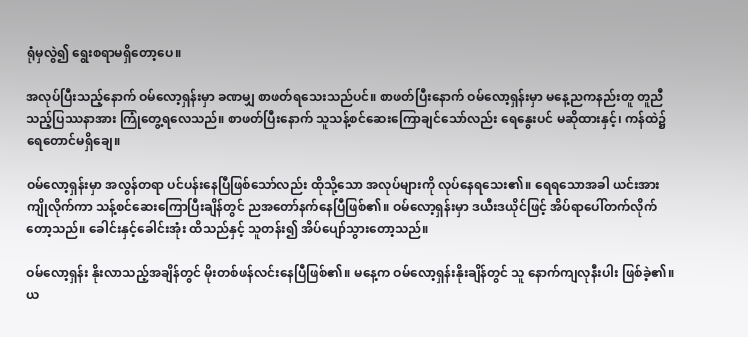ရုံမှလွဲ၍ ရွေးစရာမရှိတော့ပေ။

အလုပ်ပြီးသည့်နောက် ဝမ်လော့ရှန်းမှာ ခဏမျှ စာဖတ်ရသေးသည်ပင်။ စာဖတ်ပြီးနောက် ဝမ်လော့ရှန်းမှာ မနေ့ညကနည်းတူ တူညီသည့်ပြဿနာအား ကြုံတွေ့ရလေသည်။ စာဖတ်ပြီးနောက် သူသန့်စင်ဆေးကြောချင်သော်လည်း ရေ‌နွေးပင် မဆိုထားနှင့်၊ ကန်ထဲ၌ ရေတောင်မရှိချေ။

ဝမ်လော့ရှန်းမှာ အလွန်တရာ ပင်ပန်းနေပြီဖြစ်သော်လည်း ထိုသို့သော အလုပ်များကို လုပ်နေရသေး၏။ ‌ရေရသောအခါ ယင်းအား ကျိုလိုက်ကာ သန့်စင်ဆေးကြောပြီးချိန်တွင် ညအတော်နက်နေပြီဖြစ်၏။ ဝမ်လော့ရှန်းမှာ ဒယီးဒယိုင်ဖြင့် အိပ်ရာပေါ်တက်လိုက်တော့သည်။ ခေါင်းနှင့်ခေါင်းအုံး ထိသည်နှင့် သူတန်း၍ အိပ်ပျော်သွားတော့သည်။

ဝမ်လော့ရှန်း နိုးလာသည့်အချိန်တွင် မိုးတစ်ဖန်လင်းနေပြီဖြစ်၏။ မနေ့က ဝမ်လော့ရှန်းနိုးချိန်တွင် သူ နောက်ကျလုနီးပါး ဖြစ်ခဲ့၏။ ယ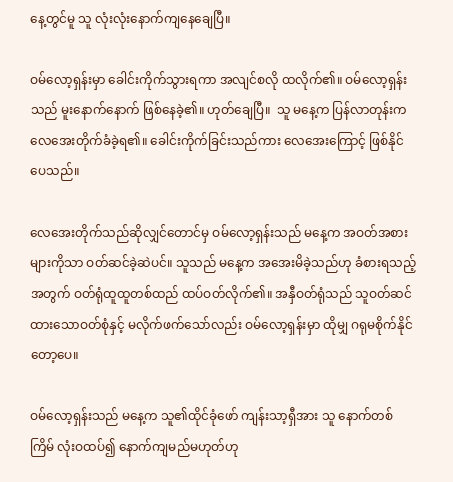နေ့တွင်မူ သူ လုံးလုံးနောက်‌ကျနေချေပြီ။

ဝမ်လော့ရှန်းမှာ ခေါင်းကိုက်သွားရကာ အလျင်စလို ထလိုက်၏။ ဝမ်လော့ရှန်းသည် မူးနောက်နောက် ဖြစ်နေခဲ့၏။ ဟုတ်ချေပြီ။  သူ မနေ့က ပြန်လာတုန်းက လေအေးတိုက်ခံခဲ့ရ၏။ ခေါင်းကိုက်ခြင်းသည်ကား လေအေးကြောင့် ဖြစ်နိုင်ပေသည်။

လေအေးတိုက်သည်ဆိုလျှင်တောင်မှ ဝမ်လော့ရှန်းသည် မနေ့က အဝတ်အစားများကိုသာ ဝတ်ဆင်ခဲ့ဆဲပင်။ သူသည် မနေ့က အအေးမိခဲ့သည်ဟု ခံစားရသည့်အတွက် ဝတ်ရုံထူထူတစ်ထည် ထပ်ဝတ်လိုက်၏။ အနှီဝတ်ရုံသည် သူဝတ်ဆင်ထားသောဝတ်စုံနှင့် မလိုက်ဖက်သော်လည်း ဝမ်လော့ရှန်းမှာ ထိုမျှ ဂရုမစိုက်နိုင်တော့ပေ။

ဝမ်လော့ရှန်းသည် မနေ့က သူ၏ထိုင်ခုံဖော် ကျန်းသာ့ရှီအား သူ နောက်တစ်ကြိမ် လုံးဝထပ်၍ နောက်ကျမည်မဟုတ်ဟု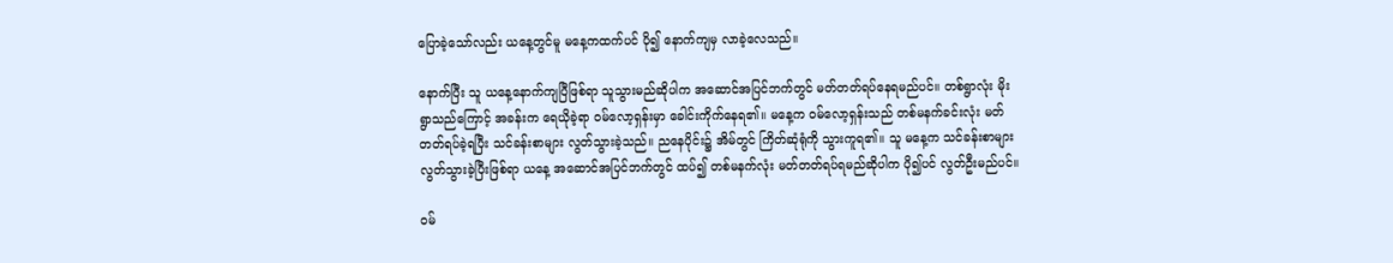ပြောခဲ့သော်လည်း ယနေ့တွင်မူ မနေ့ကထက်ပင် ပို၍ နောက်ကျမှ လာခဲ့လေသည်။

နောက်ပြီး သူ ယနေ့နောက်ကျပြီဖြစ်ရာ သူသွားမည်ဆိုပါက အဆောင်အပြင်ဘက်တွင် မတ်တတ်ရပ်နေရမည်ပင်။ တစ်ရွာလုံး မိုးရွာသည်ကြောင့် အခန်းက ရေယိုခဲ့ရာ ဝမ်လော့ရှန်းမှာ ခေါင်းကိုက်နေရ၏။ မနေ့က ဝမ်လော့ရှန်းသည် တစ်မနက်ခင်းလုံး မတ်တတ်ရပ်ခဲ့ရပြီး သင်ခန်းစာများ လွတ်သွားခဲ့သည်။ ညနေပိုင်း၌ အိမ်တွင် ကြိတ်ဆုံရုံကို သွားကူရ၏။ သူ မနေ့က သင်ခန်းစာများ လွတ်သွားခဲ့ပြီးဖြစ်ရာ ယနေ့ အဆောင်အပြင်ဘက်တွင် ထပ်၍ တစ်မနက်လုံး မတ်တတ်ရပ်ရမည်ဆိုပါက ပို၍ပင် လွတ်ဦးမည်ပင်။

ဝမ်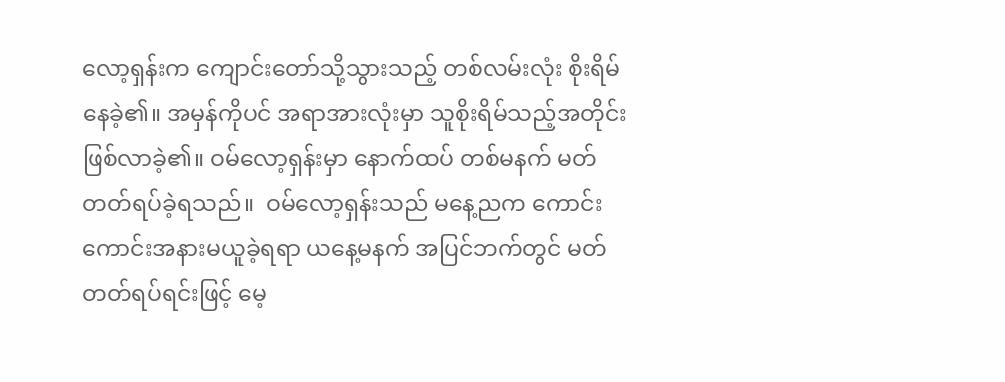လော့ရှန်းက ကျောင်းတော်သို့သွားသည့် တစ်လမ်းလုံး စိုးရိမ်နေခဲ့၏။ အမှန်ကိုပင် အရာအားလုံးမှာ သူစိုးရိမ်သည့်အတိုင်း ဖြစ်လာခဲ့၏။ ဝမ်လော့ရှန်းမှာ နောက်ထပ် တစ်မနက် မတ်တတ်ရပ်ခဲ့ရသည်။  ဝမ်လော့ရှန်းသည် မနေ့ညက ကောင်းကောင်းအနားမယူခဲ့ရရာ ယနေ့မနက် အပြင်ဘက်တွင် မတ်တတ်ရပ်ရင်းဖြင့် မေ့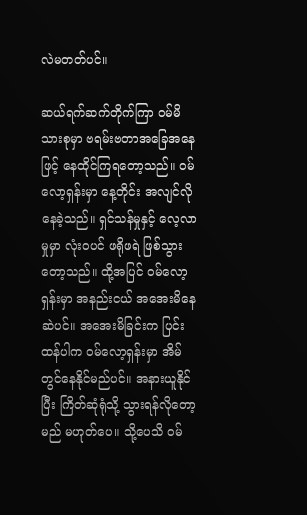လဲမတတ်ပင်။

ဆယ်ရက်ဆက်တိုက်ကြာ ဝမ်မိသားစုမှာ ဗရမ်းဗတာအခြေအနေဖြင့် နေထိုင်ကြရတော့သည်။ ဝမ်လော့ရှန်းမှာ နေ့တိုင်း အလျင်လိုနေခဲ့သည်။ ရှင်သန်မှုနှင့် လေ့လာမှုမှာ လုံးဝပင် ဖရိုဖရဲ ဖြစ်သွားတော့သည်။ ထို့အပြင် ဝမ်လော့ရှန်းမှာ အနည်းငယ် အအေးမိနေဆဲပင်။ အအေးမိခြင်းက ပြင်းထန်ပါက ဝမ်လော့ရှန်းမှာ အိမ်တွင်နေနိုင်မည်ပင်။ အနားယူနိုင်ပြီး ကြိတ်ဆုံရုံသို့ သွားရန်လို‌တော့မည် မဟုတ်ပေ။ သို့ပေသိ ဝမ်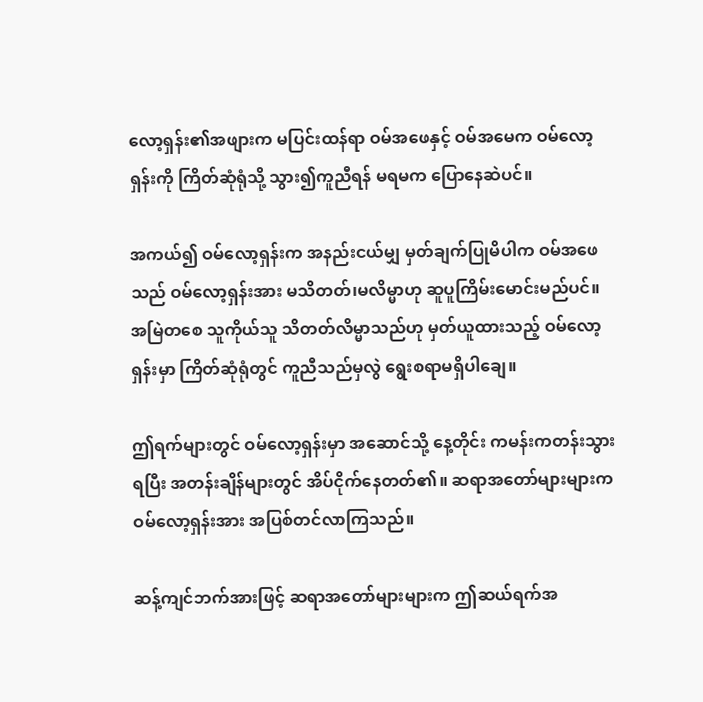လော့ရှန်း၏အဖျားက မပြင်းထန်ရာ ဝမ်အဖေနှင့် ဝမ်အမေက ဝမ်လော့ရှန်းကို ကြိတ်ဆုံရုံသို့ သွား၍ကူညီရန် မရမက ပြောနေဆဲပင်။

အကယ်၍ ဝမ်လော့ရှန်းက အနည်းငယ်မျှ မှတ်ချက်ပြုမိပါက ဝမ်အဖေသည် ဝမ်လော့ရှန်းအား မသိတတ်၊မလိမ္မာဟု ဆူပူကြိမ်းမောင်းမည်ပင်။ အမြဲတစေ သူကိုယ်သူ သိတတ်လိမ္မာသည်ဟု မှတ်ယူထားသည့် ဝမ်လော့ရှန်းမှာ ကြိတ်ဆုံရုံတွင် ကူညီသည်မှလွဲ ရွေးစရာမရှိပါချေ။

ဤရက်များတွင် ဝမ်လော့ရှန်းမှာ အဆောင်သို့ နေ့တိုင်း ကမန်းကတန်းသွားရပြီး အတန်းချိန်များတွင် အိပ်ငိုက်နေတတ်၏။ ဆရာအတော်များများက ဝမ်လော့ရှန်းအား အပြစ်တင်လာကြသည်။

ဆန့်ကျင်ဘက်အားဖြင့် ဆရာအတော်များများက ဤဆယ်ရက်အ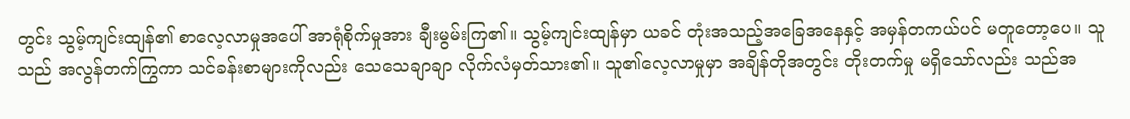တွင်း သွမ့်ကျင်းထျန်၏ စာလေ့လာမှုအပေါ် အာရုံစိုက်မှုအား ချီးမွမ်းကြ၏။ သွမ့်ကျင်းထျန်မှာ ယခင် တုံးအသည့်အခြေအနေနှင့် အမှန်တကယ်ပင် မတူတော့ပေ။ သူသည် အလွန်တက်ကြွကာ သင်ခန်းစာများကိုလည်း သေသေချာချာ လိုက်လံမှတ်သား၏။ သူ၏လေ့လာမှုမှာ အချိန်တိုအတွင်း တိုးတက်မှု မရှိသော်လည်း သည်အ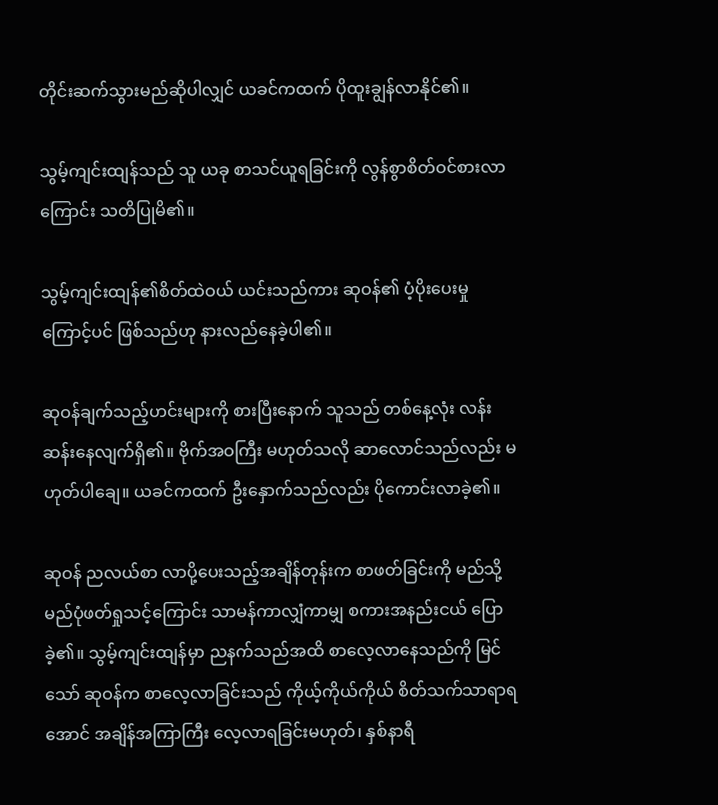တိုင်းဆက်သွားမည်ဆိုပါလျှင် ယခင်ကထက် ပိုထူးချွန်လာနိုင်၏။

သွမ့်ကျင်းထျန်သည် သူ ယခု စာသင်ယူရခြင်းကို လွန်စွာစိတ်ဝင်စားလာကြောင်း သတိပြုမိ၏။

သွမ့်ကျင်းထျန်၏စိတ်ထဲဝယ် ယင်းသည်ကား ဆုဝန်၏ ပံ့ပိုးပေးမှုကြောင့်ပင် ဖြစ်သည်ဟု နားလည်နေခဲ့ပါ၏။

ဆုဝန်ချက်သည့်ဟင်းများကို စားပြီးနောက် သူသည် တစ်နေ့လုံး လန်းဆန်းနေလျက်ရှိ၏။ ဗိုက်အဝကြီး မဟုတ်သလို ဆာလောင်သည်လည်း မဟုတ်ပါချေ။ ယခင်ကထက် ဦးနှောက်သည်လည်း ပိုကောင်းလာခဲ့၏။

ဆုဝန် ညလယ်စာ လာပို့ပေးသည့်အချိန်တုန်းက စာဖတ်ခြင်းကို မည်သို့မည်ပုံဖတ်ရှုသင့်ကြောင်း သာမန်ကာလျှံကာမျှ စကားအနည်းငယ် ပြောခဲ့၏။ သွမ့်ကျင်းထျန်မှာ ညနက်သည်အထိ စာလေ့လာနေသည်ကို မြင်သော် ဆုဝန်က စာလေ့လာခြင်းသည် ကိုယ့်ကိုယ်ကိုယ် စိတ်သက်သာရာရအောင် အချိန်အကြာကြီး လေ့လာရခြင်းမဟုတ်၊ နှစ်နာရီ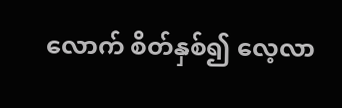လောက် စိတ်နှစ်၍ လေ့လာ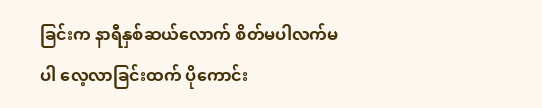ခြင်းက နာရီနှစ်ဆယ်လောက် စိတ်မပါလက်မပါ လေ့လာခြင်းထက် ပိုကောင်း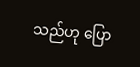သည်ဟု ပြော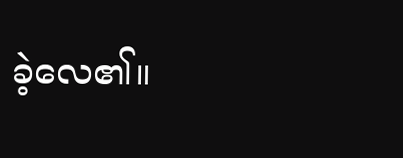ခဲ့လေ၏။